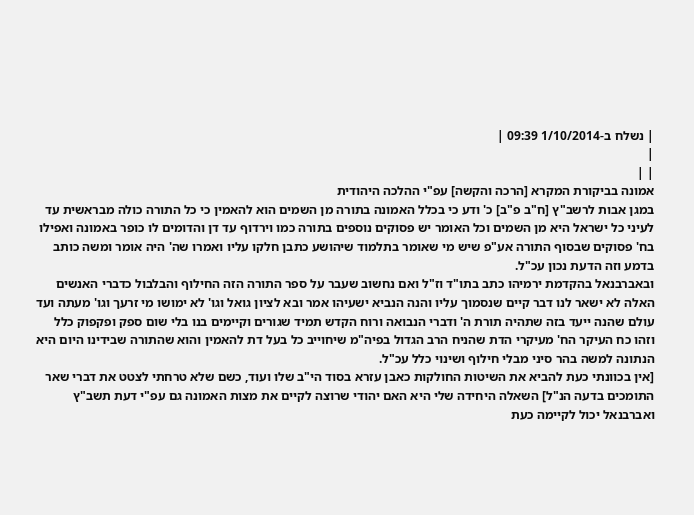| נשלח ב-1/10/2014 09:39 |
|
| |
אמונה בביקורת המקרא [הרכה והקשה] עפ"י ההלכה היהודית
במגן אבות לרשב"ץ [ח"ב פ"ב] כ' ודע כי בכלל האמונה בתורה מן השמים הוא להאמין כי כל התורה כולה מבראשית עד לעיני כל ישראל היא מן השמים וכל האומר יש פסוקים נוספים בתורה כמו וירדוף עד דן והדומים לו כופר באמונה ואפילו בח' פסוקים שבסוף התורה אע"פ שיש מי שאומר בתלמוד שיהושע כתבן חלקו עליו ואמרו שה' היה אומר ומשה כותב בדמע וזה הדעת נכון עכ"ל.
ובאברבנאל בהקדמת ירמיהו כתב בתו"ד וז"ל ואם נחשוב שעבר על ספר התורה הזה החילוף והבלבול כדברי האנשים האלה לא ישאר לנו דבר קיים שנסמוך עליו והנה הנביא ישעיהו אמר ובא לציון גואל וגו' לא ימושו מי זרעך וגו' מעתה ועד עולם שהנה ייעד בזה שתהיה תורת ה' ודברי הנבואה ורוח הקדש תמיד שגורים וקיימים בנו בלי שום ספק ופקפוק כלל וזהו כח העיקר הח' מעיקרי הדת שהניח הרב הגדול בפיה"מ שיחוייב כל בעל דת להאמין והוא שהתורה שבידינו היום היא הנתונה למשה בהר סיני מבלי חילוף ושינוי כלל עכ"ל.
[אין בכוונתי כעת להביא את השיטות החולקות כאבן עזרא בסוד הי"ב שלו ועוד, כשם שלא טרחתי לצטט את דברי שאר התומכים בדעה הנ"ל] השאלה היחידה שלי היא האם יהודי שרוצה לקיים את מצות האמונה גם עפ"י דעת תשב"ץ ואברבנאל יכול לקיימה כעת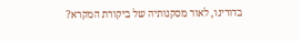בדורינו, לאור מסקנותיה של ביקורת המקרא?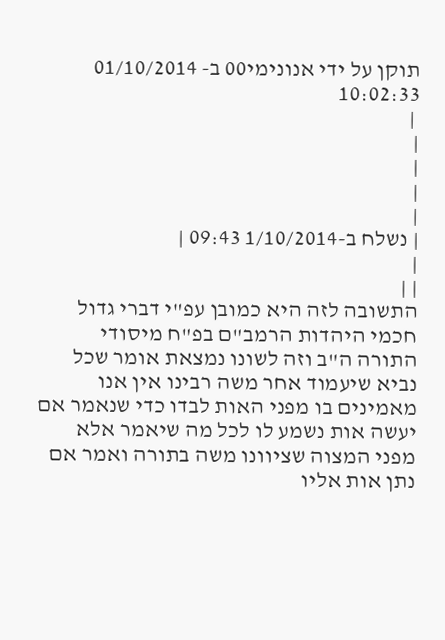תוקן על ידי אנונימי00 ב- 01/10/2014 10:02:33
 |
|
|
|
|
| נשלח ב-1/10/2014 09:43 |
|
| |
התשובה לזה היא כמובן עפ"י דברי גדול חכמי היהדות הרמב"ם בפ"ח מיסודי התורה ה"ב וזה לשונו נמצאת אומר שכל נביא שיעמוד אחר משה רבינו אין אנו מאמינים בו מפני האות לבדו כדי שנאמר אם יעשה אות נשמע לו לכל מה שיאמר אלא מפני המצוה שציוונו משה בתורה ואמר אם נתן אות אליו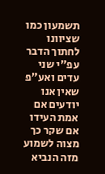תשמעון כמו שציוונו לחתוך הדבר עפ"י שני עדים ואע"פ שאין אנו יודעים אם אמת העידו אם שקר כך מצוה לשמוע מזה הנביא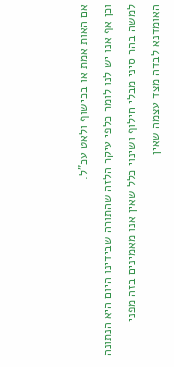אם האות אמת או בכישוף ולאט עכ"ל.
וכן אף אנו יש לנו לומר כלפי עיקר הלזה שהתורה שבידינו היום היא הנתונה למשה בהר סיני מבלי חילוף ושינוי כלל שאין אנו מאמינים בזה מפני האומדנא לבדה מצד עצמה שאין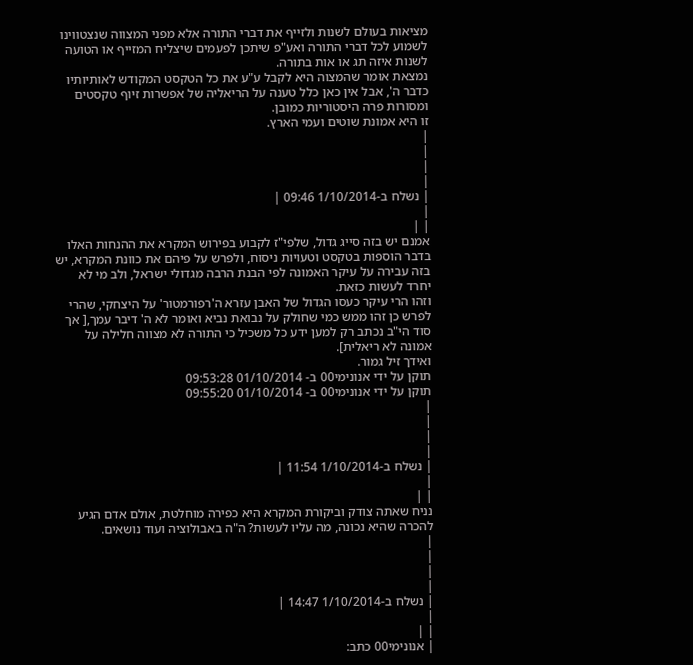מציאות בעולם לשנות ולזייף את דברי התורה אלא מפני המצווה שנצטווינו לשמוע לכל דברי התורה ואע"פ שיתכן לפעמים שיצליח המזייף או הטועה לשנות איזה תג או אות בתורה.
נמצאת אומר שהמצוה היא לקבל ע"ע את כל הטקסט המקודש לאותיותיו כדבר ה', אבל אין כאן כלל טענה על הריאליה של אפשרות זיוף טקסטים ומסורות פרה היסטוריות כמובן.
זו היא אמונת שוטים ועמי הארץ.
|
|
|
|
| נשלח ב-1/10/2014 09:46 |
|
| |
אמנם יש בזה סייג גדול, שלפי"ז לקבוע בפירוש המקרא את ההנחות האלו בדבר הוספות בטקסט וטעויות ניסוח, ולפרש על פיהם את כוונת המקרא, יש בזה עבירה על עיקר האמונה לפי הבנת הרבה מגדולי ישראל, ולב מי לא יחרד לעשות כזאת.
וזהו הרי עיקר כעסו הגדול של האבן עזרא ה'רפורמטור' על היצחקי, שהרי לפרש כן זהו ממש כמי שחולק על נבואת נביא ואומר לא ה' דיבר עמך,[ אך סוד הי"ב נכתב רק למען ידע כל משכיל כי התורה לא מצווה חלילה על אמונה לא ריאלית].
ואידך זיל גמור.
תוקן על ידי אנונימי00 ב- 01/10/2014 09:53:28
תוקן על ידי אנונימי00 ב- 01/10/2014 09:55:20
|
|
|
|
| נשלח ב-1/10/2014 11:54 |
|
| |
נניח שאתה צודק וביקורת המקרא היא כפירה מוחלטת, אולם אדם הגיע להכרה שהיא נכונה, מה עליו לעשות? ה"ה באבולוציה ועוד נושאים.
|
|
|
|
| נשלח ב-1/10/2014 14:47 |
|
| |
| אנונימי00 כתב: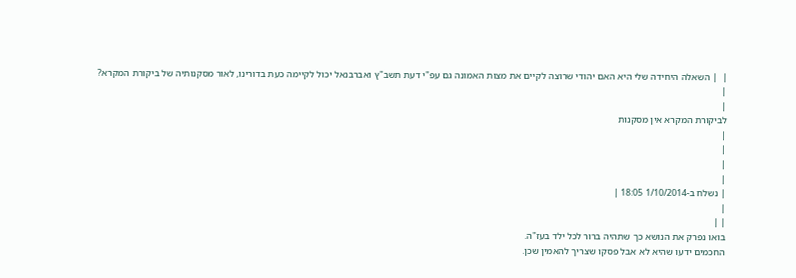|  | השאלה היחידה שלי היא האם יהודי שרוצה לקיים את מצות האמונה גם עפ"י דעת תשב"ץ ואברבנאל יכול לקיימה כעת בדורינו, לאור מסקנותיה של ביקורת המקרא?
|
|
לביקורת המקרא אין מסקנות
|
|
|
|
| נשלח ב-1/10/2014 18:05 |
|
| |
בואו נפרק את הנושא כך שתהיה ברור לכל ילד בעז"ה.
החכמים ידעו שהיא לא אבל פסקו שצריך להאמין שכן.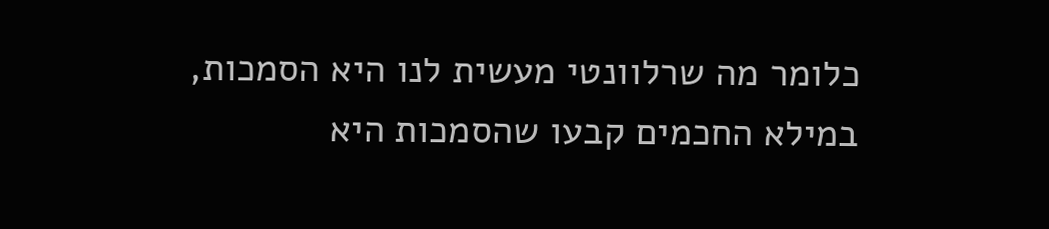כלומר מה שרלוונטי מעשית לנו היא הסמכות, במילא החכמים קבעו שהסמכות היא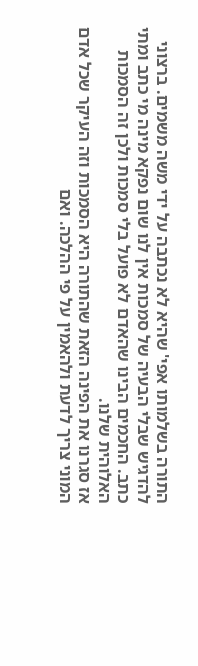התורה בשלמותו אפי' שהיא לא נכתבה על ידי משה משמים. ברצוני להדגיש שבלי הבעיה של סמכות אין לנו שום נפקא מינה מי כתב ומתי כתב. החכמים הבינו שהאדם לא פועל בלי סמכות ולכן זה הסמכות האלוהית שלנו.
אז סגרנו את הפינה הזאת שהתורה היא הסמכות וזה העיקר שכל אדם המוני צריך לדעת ולהאמין על פי ההלכה. ואם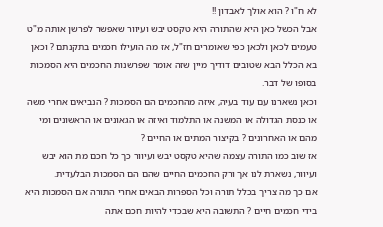לא ח"ו ? הוא אולך לאבדון !!
אבל הכשל כאן היא שהתורה היא טקסט יבש ועיוור שאפשר לפרשן אותה מ"ט טעמים לכאן ולכאן כפי שאומרים חז"ל, אז מה הועילו חכמים בתקנתם ? וכאן בא הכלל הבא שטובים דודיך מיין שזה אומר שפרשנות החכמים היא הסמכות בסופו של דבר.
וכאן נשארנו עם עוד בעיה, איזה מהחכמים הם הסמכות ? הנביאים אחרי משה או כנסת הגדולה או המשנה או התלמוד ואיזה או הגאונים או הראשונים ומי מהם או האחרונים ? בקיצור המתים או החיים ?
אז שוב כמו התורה עצמה שהיא טקסט יבש ועיוור כך כל חכם מת הוא יבש ועיוור, נשארת לנו אך ורק החכמים החיים שהם הם הסמכות הבלעדית.
אם כך מה צריך בכלל תורה וכל הספרות הבאים אחרי התורה אם הסמכות היא בידי חכמים חיים ? התשובה היא שבכדי להיות חכם אתה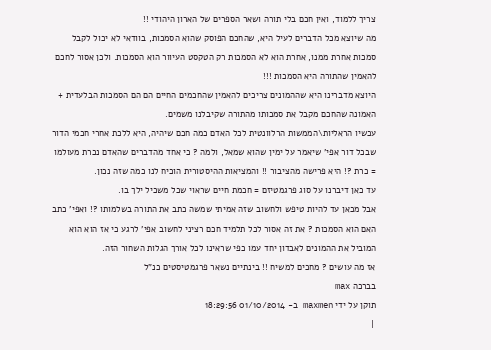צריך ללמוד, ואין חכם בלי תורה ושאר הספרים של הארון היהודי !!
מה שיוצא מכל הדברים לעיל היא, שהחכם הפוסק שהוא הסמכות, בוודאי לא יכול לקבל סמכות אחרת ממנו, אחרת הוא לא הסמכות רק הטקסט העיוור הוא הסמכות. ולכן אסור לחכם להאמין שהתורה היא הסמכות !!!
היוצא מדברינו היא שההמונים צריכים להאמין שהחכמים החיים הם הם הסמכות הבלעדית + האמונה שהחכם מקבל את סמכותו מהתורה שקיבלנו משמים.
עכשיו הראליות\הממשות הרלוונטית לכל האדם כמה חכם שיהיה, היא ללכת אחרי חכמי הדור שבכל דור אפי' שיאמר על ימין שהוא שמאל, ולמה ? כי אחד מהדברים שהאדם נכרת מעולמו = כרת ?! היא פרישה מהציבור !! והמציאות ההיסטורית הוכיח לנו כמה שזה נכון.
עד כאן דיברנו על סוג פרגמטיזם = חכמת חיים שראוי שכל משכיל ילך בו.
אבל מכאן עד להיות טיפש ולחשוב שזה אמיתי שמשה כתב את התורה בשלמותו ?! ואפי' כתב האם הוא הסמכות ? את זה אסור לכל תלמיד חכם רציני לחשוב אפי' לרגע כי אז הוא הוא המוביל את ההמונים לאבדון יחד עמו כפי שראינו לכל אורך הגלות השחור הזה.
אז מה עושים ? מחכים למשיח !! בינתיים נשאר פרגמטיסטים כנ"ל
בברכה max
תוקן על ידי maxmen ב- 01/10/2014 18:29:56
 |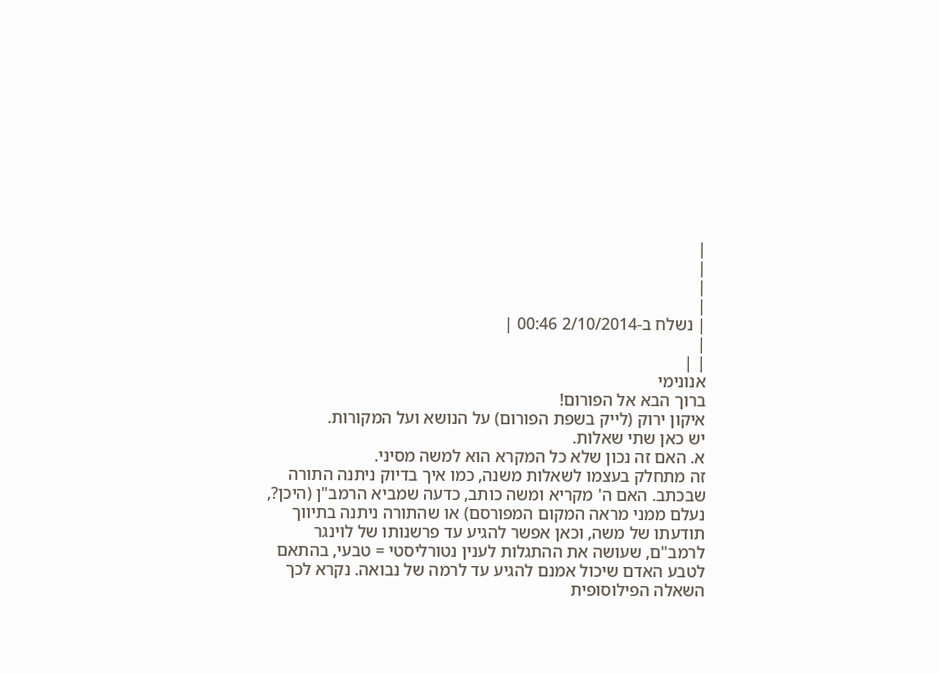|
|
|
|
| נשלח ב-2/10/2014 00:46 |
|
| |
אנונימי
ברוך הבא אל הפורום!
איקון ירוק (לייק בשפת הפורום) על הנושא ועל המקורות.
יש כאן שתי שאלות.
א. האם זה נכון שלא כל המקרא הוא למשה מסיני.
זה מתחלק בעצמו לשאלות משנה, כמו איך בדיוק ניתנה התורה שבכתב. האם ה' מקריא ומשה כותב, כדעה שמביא הרמב"ן (היכן?, נעלם ממני מראה המקום המפורסם) או שהתורה ניתנה בתיווך תודעתו של משה, וכאן אפשר להגיע עד פרשנותו של לוינגר לרמב"ם, שעושה את ההתגלות לענין נטורליסטי = טבעי, בהתאם לטבע האדם שיכול אמנם להגיע עד לרמה של נבואה. נקרא לכך השאלה הפילוסופית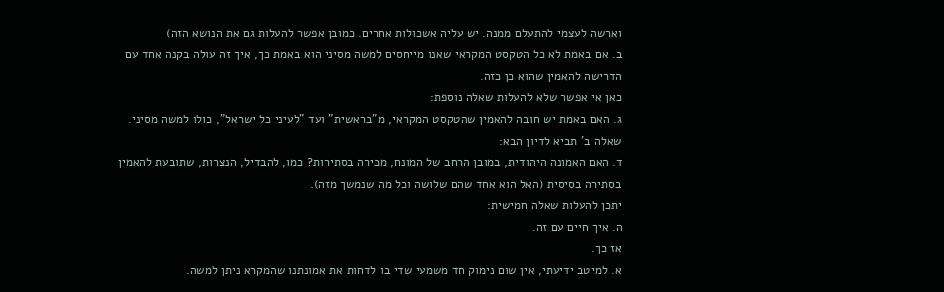וארשה לעצמי להתעלם ממנה. יש עליה אשכולות אחרים. כמובן אפשר להעלות גם את הנושא הזה)
ב. אם באמת לא כל הטקסט המקראי שאנו מייחסים למשה מסיני הוא באמת כך, איך זה עולה בקנה אחד עם הדרישה להאמין שהוא כן כזה.
כאן אי אפשר שלא להעלות שאלה נוספת:
ג. האם באמת יש חובה להאמין שהטקסט המקראי, מ"בראשית" ועד "לעיני כל ישראל", כולו למשה מסיני.
שאלה ב' תביא לדיון הבא:
ד. האם האמונה היהודית, במובן הרחב של המונח, מכירה בסתירות? כמו, להבדיל, הנצרות, שתובעת להאמין בסתירה בסיסית (האל הוא אחד שהם שלושה וכל מה שנמשך מזה).
יתכן להעלות שאלה חמישית:
ה. איך חיים עם זה.
אז כך.
א. למיטב ידיעתי, אין שום נימוק חד משמעי שדי בו לדחות את אמונתנו שהמקרא ניתן למשה.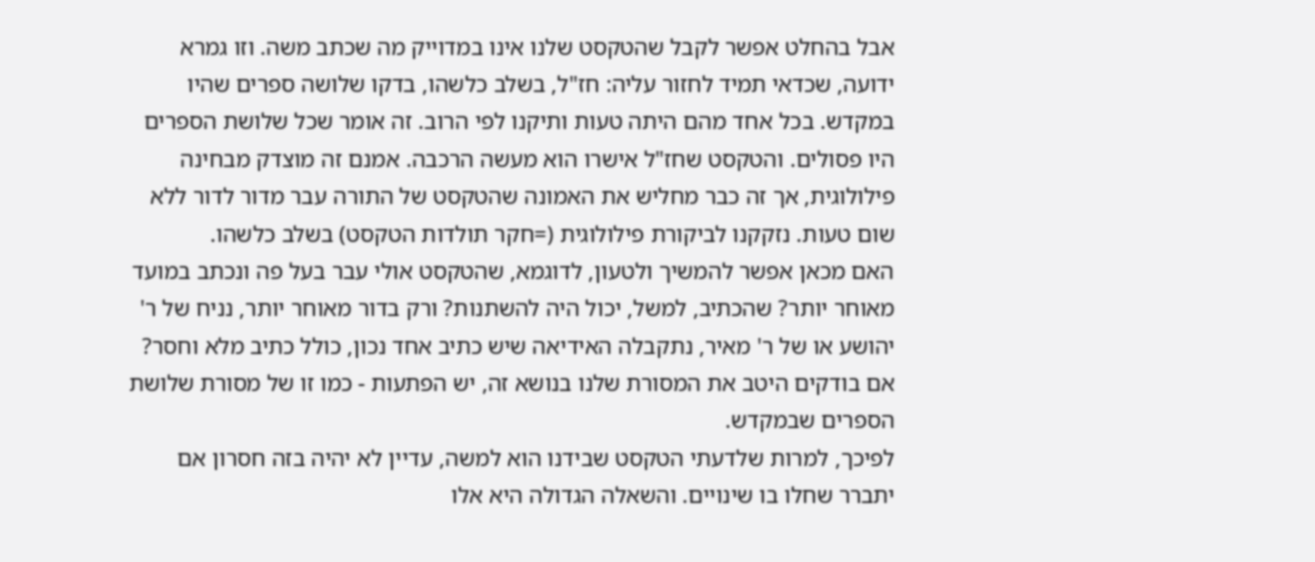אבל בהחלט אפשר לקבל שהטקסט שלנו אינו במדוייק מה שכתב משה. וזו גמרא ידועה, שכדאי תמיד לחזור עליה: חז"ל, בשלב כלשהו, בדקו שלושה ספרים שהיו במקדש. בכל אחד מהם היתה טעות ותיקנו לפי הרוב. זה אומר שכל שלושת הספרים היו פסולים. והטקסט שחז"ל אישרו הוא מעשה הרכבה. אמנם זה מוצדק מבחינה פילולוגית, אך זה כבר מחליש את האמונה שהטקסט של התורה עבר מדור לדור ללא שום טעות. נזקקנו לביקורת פילולוגית (=חקר תולדות הטקסט) בשלב כלשהו.
האם מכאן אפשר להמשיך ולטעון, לדוגמא, שהטקסט אולי עבר בעל פה ונכתב במועד מאוחר יותר? שהכתיב, למשל, יכול היה להשתנות? ורק בדור מאוחר יותר, נניח של ר' יהושע או של ר' מאיר, נתקבלה האידיאה שיש כתיב אחד נכון, כולל כתיב מלא וחסר?
אם בודקים היטב את המסורת שלנו בנושא זה, יש הפתעות - כמו זו של מסורת שלושת הספרים שבמקדש.
לפיכך, למרות שלדעתי הטקסט שבידנו הוא למשה, עדיין לא יהיה בזה חסרון אם יתברר שחלו בו שינויים. והשאלה הגדולה היא אלו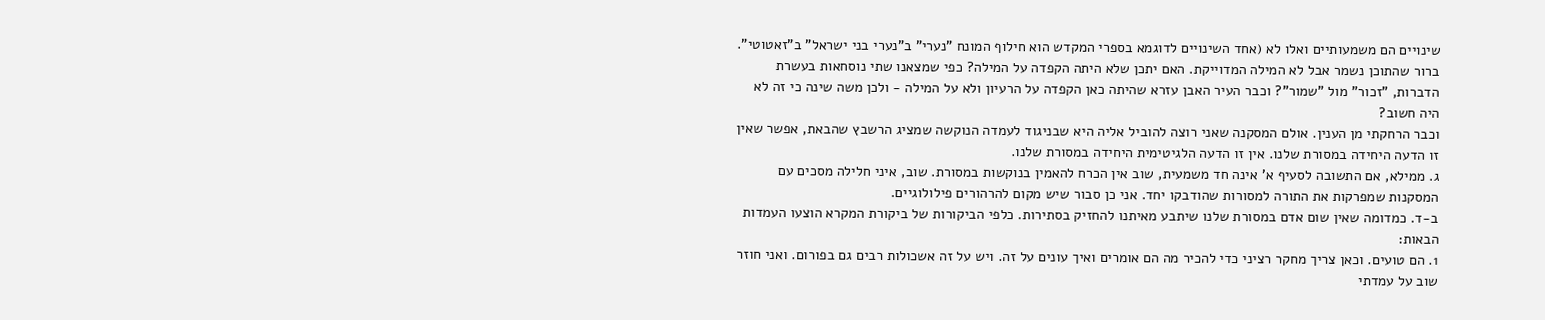שינויים הם משמעותיים ואלו לא (אחד השינויים לדוגמא בספרי המקדש הוא חילוף המונח "נערי" ב"נערי בני ישראל" ב"זאטוטי". ברור שהתוכן נשמר אבל לא המילה המדוייקת. האם יתכן שלא היתה הקפדה על המילה? כפי שמצאנו שתי נוסחאות בעשרת הדברות, "זכור" מול "שמור"? וכבר העיר האבן עזרא שהיתה כאן הקפדה על הרעיון ולא על המילה - ולכן משה שינה כי זה לא היה חשוב?
וכבר הרחקתי מן הענין. אולם המסקנה שאני רוצה להוביל אליה היא שבניגוד לעמדה הנוקשה שמציג הרשבץ שהבאת, אפשר שאין זו הדעה היחידה במסורת שלנו. אין זו הדעה הלגיטימית היחידה במסורת שלנו.
ג. ממילא, אם התשובה לסעיף א' אינה חד משמעית, שוב אין הכרח להאמין בנוקשות במסורת. שוב, איני חלילה מסכים עם המסקנות שמפרקות את התורה למסורות שהודבקו יחד. אני כן סבור שיש מקום להרהורים פילולוגיים.
ב-ד. כמדומה שאין שום אדם במסורת שלנו שיתבע מאיתנו להחזיק בסתירות. כלפי הביקורות של ביקורת המקרא הוצעו העמדות הבאות:
1. הם טועים. וכאן צריך מחקר רציני כדי להכיר מה הם אומרים ואיך עונים על זה. ויש על זה אשכולות רבים גם בפורום. ואני חוזר שוב על עמדתי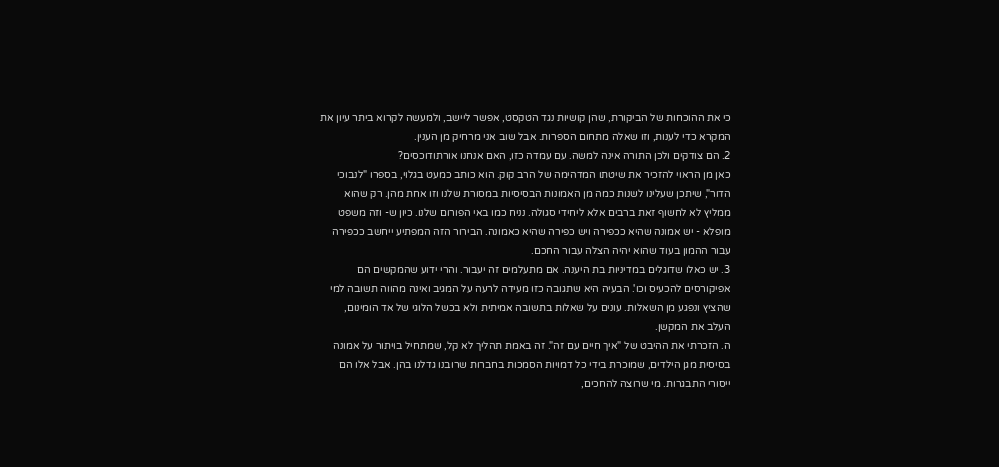כי את ההוכחות של הביקורת, שהן קושיות נגד הטקסט, אפשר ליישב, ולמעשה לקרוא ביתר עיון את המקרא כדי לענות, וזו שאלה מתחום הספרות. אבל שוב אני מרחיק מן הענין.
2. הם צודקים ולכן התורה אינה למשה. עם עמדה כזו, האם אנחנו אורתודוכסים?
כאן מן הראוי להזכיר את שיטתו המדהימה של הרב קוק. הוא כותב כמעט בגלוי, בספרו "לנבוכי הדור", שיתכן שעלינו לשנות כמה מן האמונות הבסיסיות במסורת שלנו וזו אחת מהן. רק שהוא ממליץ לא לחשוף זאת ברבים אלא ליחידי סגולה. נניח כמו באי הפורום שלנו. כיון ש- וזה משפט מופלא - יש אמונה שהיא ככפירה ויש כפירה שהיא כאמונה. הבירור הזה המפתיע ייחשב ככפירה עבור ההמון בעוד שהוא יהיה הצלה עבור החכם.
3. יש כאלו שדוגלים במדיניות בת היענה. אם מתעלמים זה יעבור. והרי ידוע שהמקשים הם אפיקורסים להכעיס וכו'. הבעיה היא שתגובה כזו מעידה לרעה על המגיב ואינה מהווה תשובה למי שהציץ ונפגע מן השאלות. עונים על שאלות בתשובה אמיתית ולא בכשל הלוגי של אד הומינום, העלב את המקשן.
ה. הזכרתי את ההיבט של "איך חיים עם זה". זה באמת תהליך לא קל, שמתחיל בויתור על אמונה בסיסית מגן הילדים, שמוכרת בידי כל דמויות הסמכות בחברות שרובנו גדלנו בהן. אבל אלו הם ייסורי התבגרות. מי שרוצה להחכים,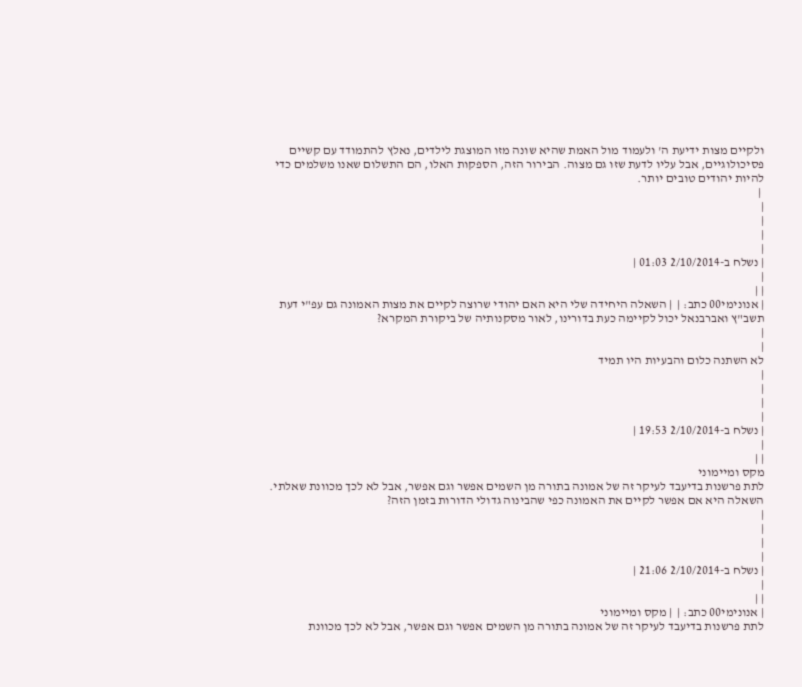ולקיים מצות ידיעת ה' ולעמוד מול האמת שהיא שונה מזו המוצגת לילדים, נאלץ להתמודד עם קשיים פסיכולוגיים, אבל עליו לדעת שזו גם מצוה. הבירור הזה, הספקות האלו, הם התשלום שאנו משלמים כדי להיות יהודים טובים יותר.
 |
|
|
|
|
| נשלח ב-2/10/2014 01:03 |
|
| |
| אנונימי00 כתב: |  | השאלה היחידה שלי היא האם יהודי שרוצה לקיים את מצות האמונה גם עפ"י דעת תשב"ץ ואברבנאל יכול לקיימה כעת בדורינו, לאור מסקנותיה של ביקורת המקרא?
|
|
לא השתנה כלום והבעיות היו תמיד
|
|
|
|
| נשלח ב-2/10/2014 19:53 |
|
| |
מקס ומיימוני
לתת פרשנות בדיעבד לעיקר זה של אמונה בתורה מן השמים אפשר וגם אפשר, אבל לא לכך מכוונת שאלתי.
השאלה היא אם אפשר לקיים את האמונה כפי שהבינוה גדולי הדורות בזמן הזה?
|
|
|
|
| נשלח ב-2/10/2014 21:06 |
|
| |
| אנונימי00 כתב: |  | מקס ומיימוני
לתת פרשנות בדיעבד לעיקר זה של אמונה בתורה מן השמים אפשר וגם אפשר, אבל לא לכך מכוונת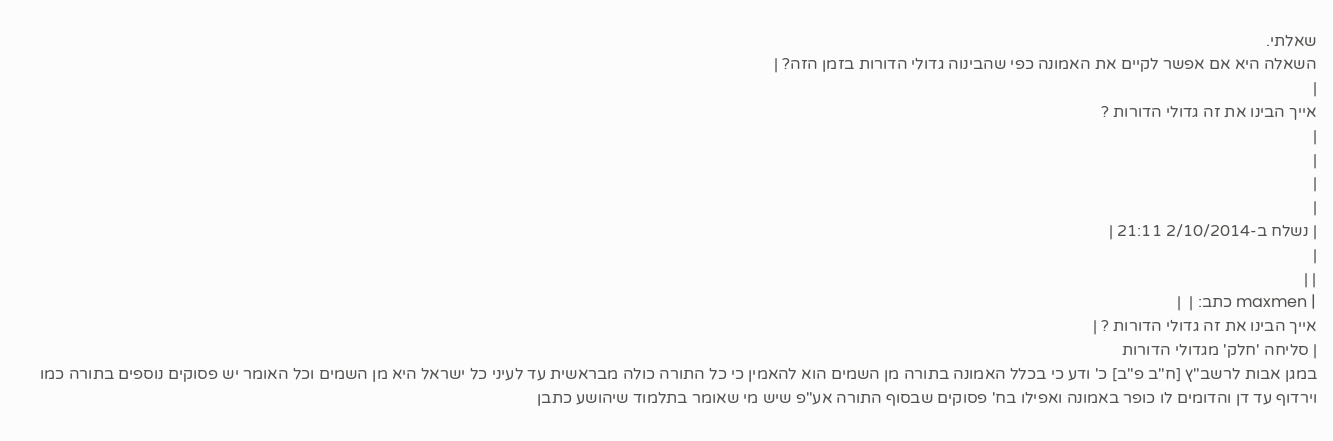שאלתי.
השאלה היא אם אפשר לקיים את האמונה כפי שהבינוה גדולי הדורות בזמן הזה? |
|
אייך הבינו את זה גדולי הדורות ?
|
|
|
|
| נשלח ב-2/10/2014 21:11 |
|
| |
| maxmen כתב: |  |
אייך הבינו את זה גדולי הדורות ? |
| סליחה 'חלק' מגדולי הדורות
במגן אבות לרשב"ץ [ח"ב פ"ב] כ' ודע כי בכלל האמונה בתורה מן השמים הוא להאמין כי כל התורה כולה מבראשית עד לעיני כל ישראל היא מן השמים וכל האומר יש פסוקים נוספים בתורה כמו וירדוף עד דן והדומים לו כופר באמונה ואפילו בח' פסוקים שבסוף התורה אע"פ שיש מי שאומר בתלמוד שיהושע כתבן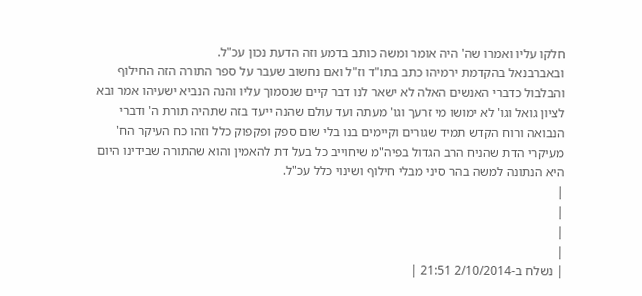חלקו עליו ואמרו שה' היה אומר ומשה כותב בדמע וזה הדעת נכון עכ"ל.
ובאברבנאל בהקדמת ירמיהו כתב בתו"ד וז"ל ואם נחשוב שעבר על ספר התורה הזה החילוף והבלבול כדברי האנשים האלה לא ישאר לנו דבר קיים שנסמוך עליו והנה הנביא ישעיהו אמר ובא לציון גואל וגו' לא ימושו מי זרעך וגו' מעתה ועד עולם שהנה ייעד בזה שתהיה תורת ה' ודברי הנבואה ורוח הקדש תמיד שגורים וקיימים בנו בלי שום ספק ופקפוק כלל וזהו כח העיקר הח' מעיקרי הדת שהניח הרב הגדול בפיה"מ שיחוייב כל בעל דת להאמין והוא שהתורה שבידינו היום היא הנתונה למשה בהר סיני מבלי חילוף ושינוי כלל עכ"ל.
|
|
|
|
| נשלח ב-2/10/2014 21:51 |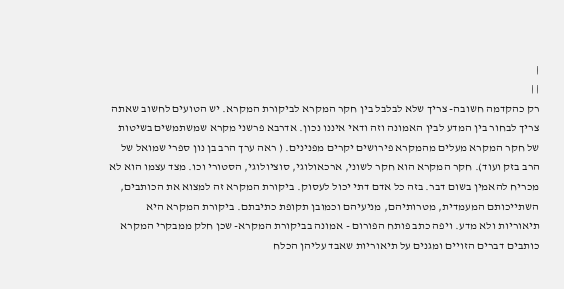|
| |
רק כהקדמה חשובה- צריך שלא לבלבל בין חקר המקרא לביקורת המקרא. יש הטועים לחשוב שאתה צריך לבחור בין המדע לבין האמונה וזה ודאי איננו נכון. אדרבא פרשני מקרא שמשתמשים בשיטות של חקר המקרא מעלים מהמקרא פירושים יקרים מפנינים. ( ראה ערך הרב בן נון ספרי שמואל של הרב בזק ועוד). חקר המקרא הוא חקר לשוני, ארכאולוגי, סוציולוגי, הסטורי וכו. מצד עצמו הוא לא מכריח להאמין בשום דבר. בזה כל אדם דתי יכול לעסוק. ביקורת המקרא זה למצוא את הכותבים, השתייכותם המעמדית, מטרותיהם, מניעיהם וכמובן תקופת כתיבתם. ביקורת המקרא היא תיאוריות ולא מדע. ויפה כתב פותח הפורום - אמונה בביקורת המקרא- שכן חלק ממבקרי המקרא כותבים דברים הזויים ומגנים על תיאוריות שאבד עליהן הכלח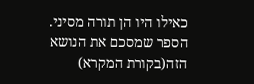כאילו היו הן תורה מסיני. הספר שמסכם את הנושא הזה(בקורת המקרא)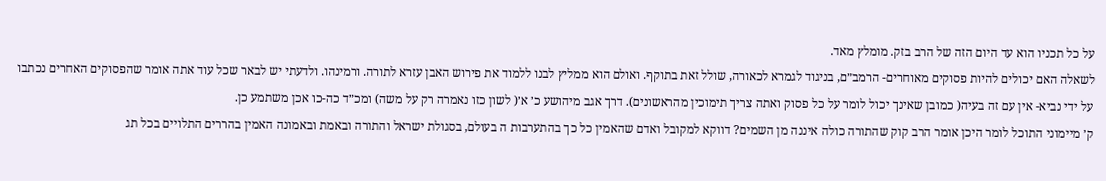על כל תכניו הוא עד היום הזה של הרב בזק. מומלץ מאד.
לשאלה האם יכולים להיות פסוקים מאוחרים- הרמב״ם, בניגוד לגמרא לכאורה, שולל זאת בתוקף. ואולם הוא ממליץ לבנו ללמוד את פירוש האבן עזרא לתורה. ורמינהו. ולדעתי יש לבאר שכל עוד אתה אומר שהפסוקים האחרים נכתבו על ידי נביא- אין עם זה בעיה( כמובן שאינך יכול לומר על כל פסוק ואתה צריך תימוכין מהראשונים). דרך אגב מיהושע כ׳ א׳( לשון כזו נאמרה רק על משה) ומכ״ד כה-כו אכן משתמע כן.
ק׳ מיימוני התוכל לומר היכן אומר הרב קוק שהתורה כולה איננה מן השמים? דווקא למקובל ואדם שהאמין כל כך בהתערבות ה בעולם, בסגולת ישראל והתורה ובאמת ובאמונה האמין בהררים התלויים בכל תג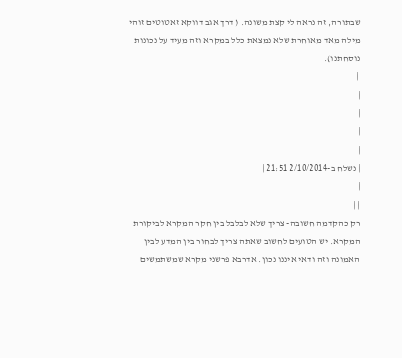שבתורה, זה נראה לי קצת משונה. ( דרך אגב דווקא זאטוטים זוהי מילה מאד מאוחרת שלא נמצאת כלל במקרא וזה מעיד על נכונות נוסחתנו).
 |
|
|
|
|
| נשלח ב-2/10/2014 21:51 |
|
| |
רק כהקדמה חשובה- צריך שלא לבלבל בין חקר המקרא לביקורת המקרא. יש הטועים לחשוב שאתה צריך לבחור בין המדע לבין האמונה וזה ודאי איננו נכון. אדרבא פרשני מקרא שמשתמשים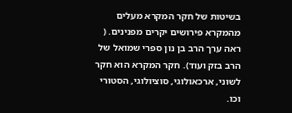בשיטות של חקר המקרא מעלים מהמקרא פירושים יקרים מפנינים. ( ראה ערך הרב בן נון ספרי שמואל של הרב בזק ועוד). חקר המקרא הוא חקר לשוני, ארכאולוגי, סוציולוגי, הסטורי וכו.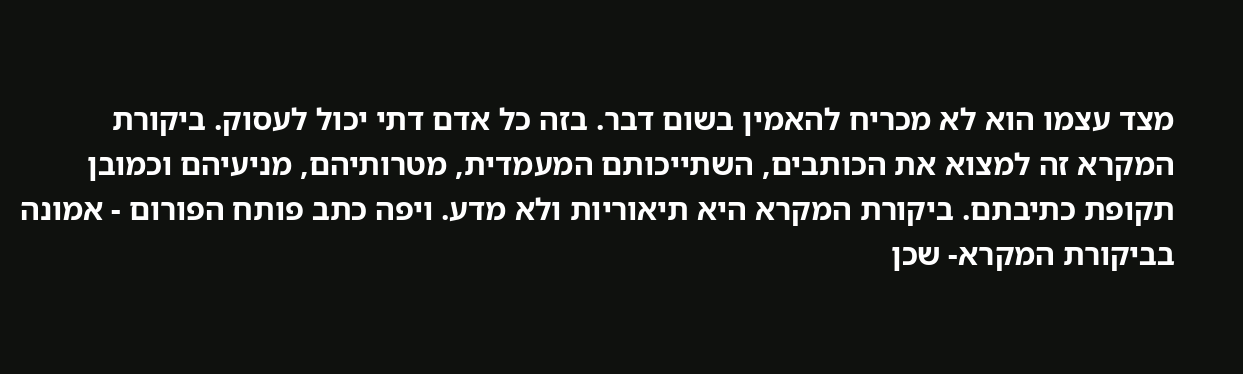מצד עצמו הוא לא מכריח להאמין בשום דבר. בזה כל אדם דתי יכול לעסוק. ביקורת המקרא זה למצוא את הכותבים, השתייכותם המעמדית, מטרותיהם, מניעיהם וכמובן תקופת כתיבתם. ביקורת המקרא היא תיאוריות ולא מדע. ויפה כתב פותח הפורום - אמונה בביקורת המקרא- שכן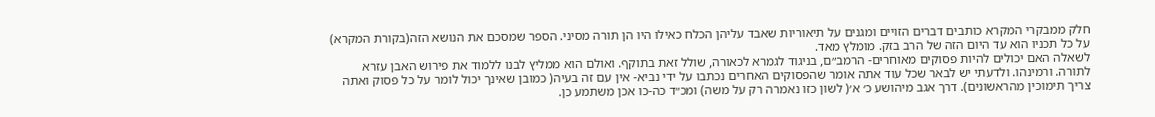חלק ממבקרי המקרא כותבים דברים הזויים ומגנים על תיאוריות שאבד עליהן הכלח כאילו היו הן תורה מסיני. הספר שמסכם את הנושא הזה(בקורת המקרא) על כל תכניו הוא עד היום הזה של הרב בזק. מומלץ מאד.
לשאלה האם יכולים להיות פסוקים מאוחרים- הרמב״ם, בניגוד לגמרא לכאורה, שולל זאת בתוקף. ואולם הוא ממליץ לבנו ללמוד את פירוש האבן עזרא לתורה. ורמינהו. ולדעתי יש לבאר שכל עוד אתה אומר שהפסוקים האחרים נכתבו על ידי נביא- אין עם זה בעיה( כמובן שאינך יכול לומר על כל פסוק ואתה צריך תימוכין מהראשונים). דרך אגב מיהושע כ׳ א׳( לשון כזו נאמרה רק על משה) ומכ״ד כה-כו אכן משתמע כן.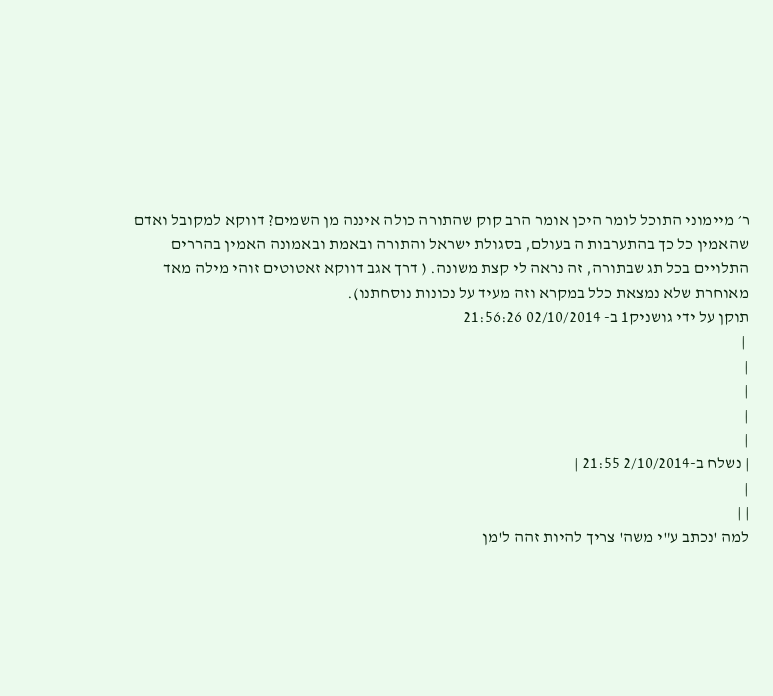ר׳ מיימוני התוכל לומר היכן אומר הרב קוק שהתורה כולה איננה מן השמים? דווקא למקובל ואדם שהאמין כל כך בהתערבות ה בעולם, בסגולת ישראל והתורה ובאמת ובאמונה האמין בהררים התלויים בכל תג שבתורה, זה נראה לי קצת משונה. ( דרך אגב דווקא זאטוטים זוהי מילה מאד מאוחרת שלא נמצאת כלל במקרא וזה מעיד על נכונות נוסחתנו).
תוקן על ידי גושניק1 ב- 02/10/2014 21:56:26
 |
|
|
|
|
| נשלח ב-2/10/2014 21:55 |
|
| |
למה 'נכתב ע"י משה' צריך להיות זהה ל'מן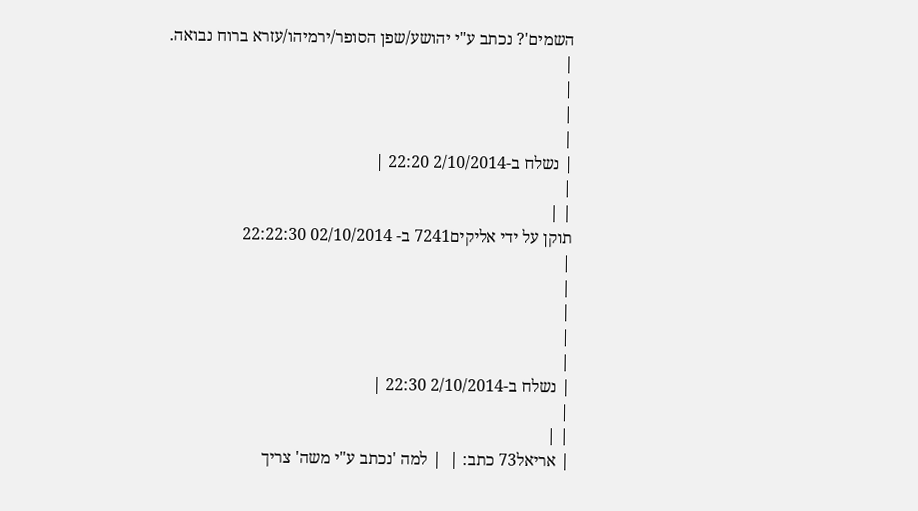השמים'? נכתב ע"י יהושע/שפן הסופר/ירמיהו/עזרא ברוח נבואה.
|
|
|
|
| נשלח ב-2/10/2014 22:20 |
|
| |
תוקן על ידי אליקים7241 ב- 02/10/2014 22:22:30
|
|
|
|
|
| נשלח ב-2/10/2014 22:30 |
|
| |
| אריאל73 כתב: |  | למה 'נכתב ע"י משה' צריך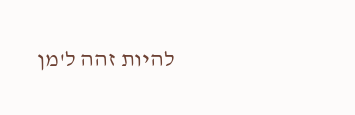להיות זהה ל'מן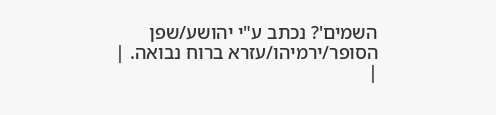השמים'? נכתב ע"י יהושע/שפן הסופר/ירמיהו/עזרא ברוח נבואה. |
|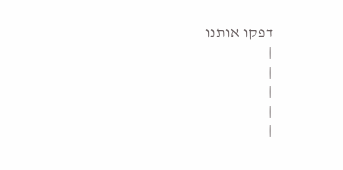דפקו אותנו
|
|
|
|
|